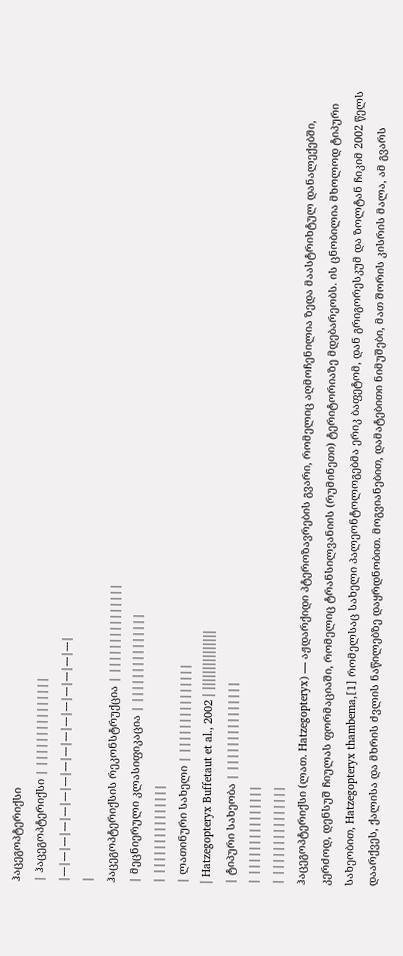ჰაცეგოპტერიქსი
| ჰაცეგოპტერიქსი | |||||||||||||||
|---|---|---|---|---|---|---|---|---|---|---|---|---|---|---|---|
|
ჰაცეგოპტერიქსის რეკონსტრუქცია | |||||||||||||||
| მეცნიერული კლასიფიკაცია | |||||||||||||||
| |||||||||||||||
| ლათინური სახელი | |||||||||||||||
| Hatzegopteryx Buffetaut et al., 2002 | |||||||||||||||
| ტიპური სახეობა | |||||||||||||||
| |||||||||||||||
| |||||||||||||||
ჰაცეგოპტერიქსი (ლათ. Hatzegopteryx) — აჟდარქიდი პტეროზავრების გვარი, რომელიც აღმოჩენილია ზედა მაასტრიხტულ დანალექებში, კერძოდ, დენსუშ ჩიულას ფორმაციაში, რომელიც ტრანსილვანიის (რუმინეთი) ტერიტორიაზე მდებარეობს. ის ცნობილია მხოლოდ ტიპური სახეობით, Hatzegopteryx thambema,[1] რომელსაც სახელი პალეონტოლოგებმა ერიკ ბაფეტომ, დან გრიგორესკუმ და ზოლტან ჩიკიმ 2002 წელს დაარქვეს, ქალისა და მხრის ძვლის ნაწილებზე დაყრდნობით. მოგვიანებით, დამატებითი ნიმუშები, მათ შორის კისრის მალა, ამ გვარს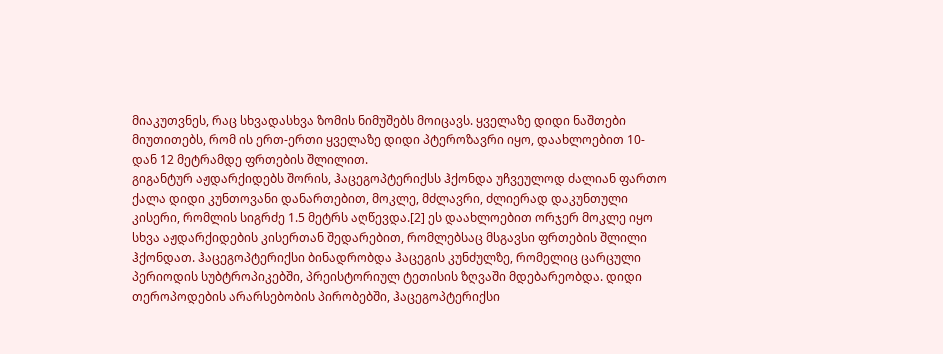მიაკუთვნეს, რაც სხვადასხვა ზომის ნიმუშებს მოიცავს. ყველაზე დიდი ნაშთები მიუთითებს, რომ ის ერთ-ერთი ყველაზე დიდი პტეროზავრი იყო, დაახლოებით 10-დან 12 მეტრამდე ფრთების შლილით.
გიგანტურ აჟდარქიდებს შორის, ჰაცეგოპტერიქსს ჰქონდა უჩვეულოდ ძალიან ფართო ქალა დიდი კუნთოვანი დანართებით, მოკლე, მძლავრი, ძლიერად დაკუნთული კისერი, რომლის სიგრძე 1.5 მეტრს აღწევდა.[2] ეს დაახლოებით ორჯერ მოკლე იყო სხვა აჟდარქიდების კისერთან შედარებით, რომლებსაც მსგავსი ფრთების შლილი ჰქონდათ. ჰაცეგოპტერიქსი ბინადრობდა ჰაცეგის კუნძულზე, რომელიც ცარცული პერიოდის სუბტროპიკებში, პრეისტორიულ ტეთისის ზღვაში მდებარეობდა. დიდი თეროპოდების არარსებობის პირობებში, ჰაცეგოპტერიქსი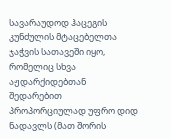სავარაუდოდ ჰაცეგის კუნძულის მტაცებელთა ჯაჭვის სათავეში იყო, რომელიც სხვა აჟდარქიდებთან შედარებით პროპორციულად უფრო დიდ ნადავლს (მათ შორის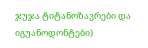ჯუჯა ტიტანოზავრები და იგუანოდონტები)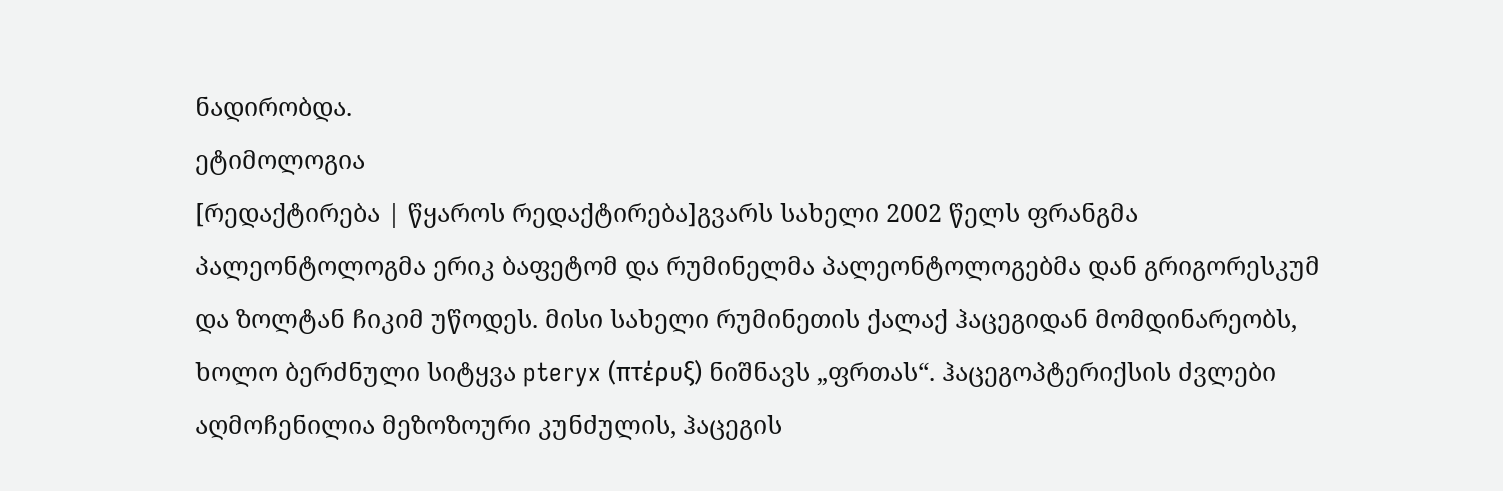ნადირობდა.
ეტიმოლოგია
[რედაქტირება | წყაროს რედაქტირება]გვარს სახელი 2002 წელს ფრანგმა პალეონტოლოგმა ერიკ ბაფეტომ და რუმინელმა პალეონტოლოგებმა დან გრიგორესკუმ და ზოლტან ჩიკიმ უწოდეს. მისი სახელი რუმინეთის ქალაქ ჰაცეგიდან მომდინარეობს, ხოლო ბერძნული სიტყვა pteryx (πτέρυξ) ნიშნავს „ფრთას“. ჰაცეგოპტერიქსის ძვლები აღმოჩენილია მეზოზოური კუნძულის, ჰაცეგის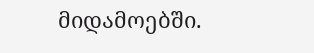მიდამოებში.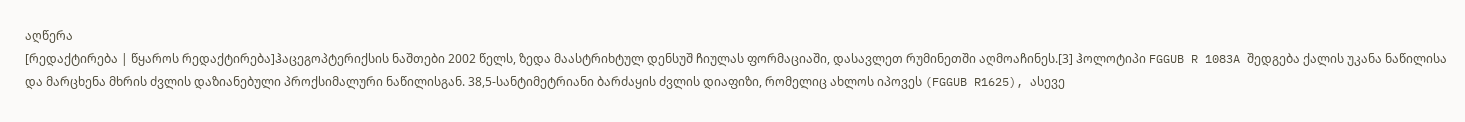აღწერა
[რედაქტირება | წყაროს რედაქტირება]ჰაცეგოპტერიქსის ნაშთები 2002 წელს, ზედა მაასტრიხტულ დენსუშ ჩიულას ფორმაციაში, დასავლეთ რუმინეთში აღმოაჩინეს.[3] ჰოლოტიპი FGGUB R 1083A შედგება ქალის უკანა ნაწილისა და მარცხენა მხრის ძვლის დაზიანებული პროქსიმალური ნაწილისგან. 38,5-სანტიმეტრიანი ბარძაყის ძვლის დიაფიზი, რომელიც ახლოს იპოვეს (FGGUB R1625), ასევე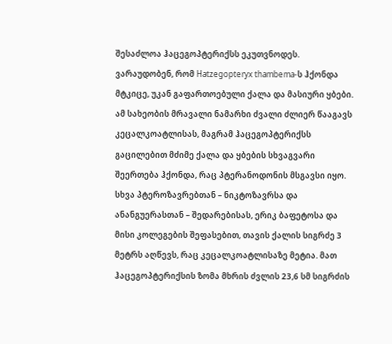შესაძლოა ჰაცეგოპტერიქსს ეკუთვნოდეს.
ვარაუდობენ, რომ Hatzegopteryx thambema-ს ჰქონდა მტკიცე, უკან გაფართოებული ქალა და მასიური ყბები. ამ სახეობის მრავალი ნამარხი ძვალი ძლიერ წააგავს კეცალკოატლისას, მაგრამ ჰაცეგოპტერიქსს გაცილებით მძიმე ქალა და ყბების სხვაგვარი შეერთება ჰქონდა, რაც პტერანოდონის მსგავსი იყო. სხვა პტეროზავრებთან – ნიკტოზავრსა და ანანგუერასთან – შედარებისას, ერიკ ბაფეტოსა და მისი კოლეგების შეფასებით, თავის ქალის სიგრძე 3 მეტრს აღწევს, რაც კეცალკოატლისაზე მეტია. მათ ჰაცეგოპტერიქსის ზომა მხრის ძვლის 23,6 სმ სიგრძის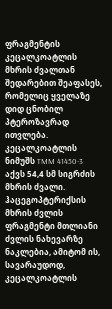ფრაგმენტის კეცალკოატლის მხრის ძვალთან შედარებით შეაფასეს, რომელიც ყველაზე დიდ ცნობილ პტეროზავრად ითვლება. კეცალკოატლის ნიმუშს TMM 41450-3 აქვს 54,4 სმ სიგრძის მხრის ძვალი. ჰაცეგოპტერიქსის მხრის ძვლის ფრაგმენტი მთლიანი ძვლის ნახევარზე ნაკლებია, ამიტომ ის, სავარაუდოდ, კეცალკოატლის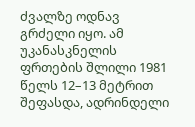ძვალზე ოდნავ გრძელი იყო. ამ უკანასკნელის ფრთების შლილი 1981 წელს 12–13 მეტრით შეფასდა, ადრინდელი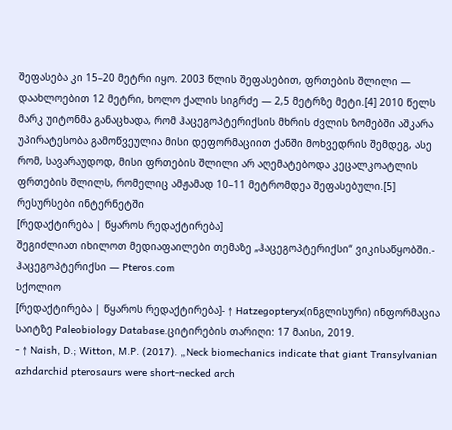შეფასება კი 15–20 მეტრი იყო. 2003 წლის შეფასებით, ფრთების შლილი — დაახლოებით 12 მეტრი, ხოლო ქალის სიგრძე — 2,5 მეტრზე მეტი.[4] 2010 წელს მარკ უიტონმა განაცხადა, რომ ჰაცეგოპტერიქსის მხრის ძვლის ზომებში აშკარა უპირატესობა გამოწვეულია მისი დეფორმაციით ქანში მოხვედრის შემდეგ, ასე რომ, სავარაუდოდ, მისი ფრთების შლილი არ აღემატებოდა კეცალკოატლის ფრთების შლილს, რომელიც ამჟამად 10–11 მეტრომდეა შეფასებული.[5]
რესურსები ინტერნეტში
[რედაქტირება | წყაროს რედაქტირება]
შეგიძლიათ იხილოთ მედიაფაილები თემაზე „ჰაცეგოპტერიქსი“ ვიკისაწყობში.- ჰაცეგოპტერიქსი — Pteros.com
სქოლიო
[რედაქტირება | წყაროს რედაქტირება]- ↑ Hatzegopteryx(ინგლისური) ინფორმაცია საიტზე Paleobiology Database.ციტირების თარიღი: 17 მაისი, 2019.
- ↑ Naish, D.; Witton, M.P. (2017). „Neck biomechanics indicate that giant Transylvanian azhdarchid pterosaurs were short-necked arch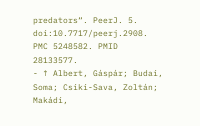predators“. PeerJ. 5. doi:10.7717/peerj.2908. PMC 5248582. PMID 28133577.
- ↑ Albert, Gáspár; Budai, Soma; Csiki-Sava, Zoltán; Makádi,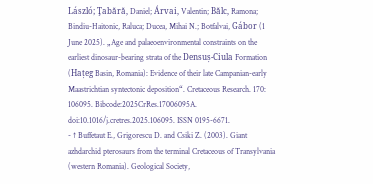László; Ţabără, Daniel; Árvai, Valentin; Bălc, Ramona; Bindiu-Haitonic, Raluca; Ducea, Mihai N.; Botfalvai, Gábor (1 June 2025). „Age and palaeoenvironmental constraints on the earliest dinosaur-bearing strata of the Densuș-Ciula Formation (Hațeg Basin, Romania): Evidence of their late Campanian-early Maastrichtian syntectonic deposition“. Cretaceous Research. 170: 106095. Bibcode:2025CrRes.17006095A. doi:10.1016/j.cretres.2025.106095. ISSN 0195-6671.
- ↑ Buffetaut E., Grigorescu D. and Csiki Z. (2003). Giant azhdarchid pterosaurs from the terminal Cretaceous of Transylvania (western Romania). Geological Society,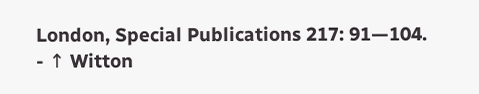London, Special Publications 217: 91—104.
- ↑ Witton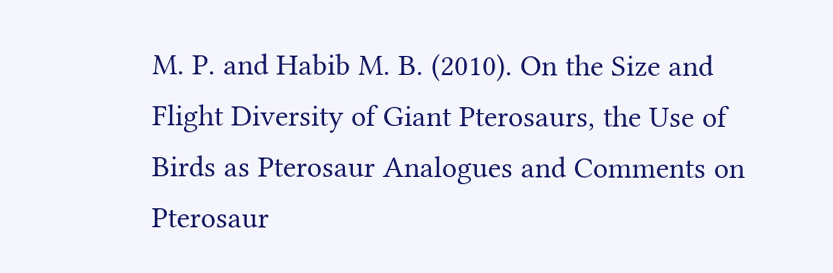M. P. and Habib M. B. (2010). On the Size and Flight Diversity of Giant Pterosaurs, the Use of Birds as Pterosaur Analogues and Comments on Pterosaur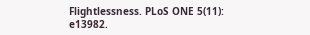Flightlessness. PLoS ONE 5(11): e13982.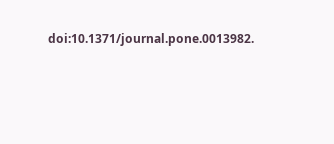doi:10.1371/journal.pone.0013982.